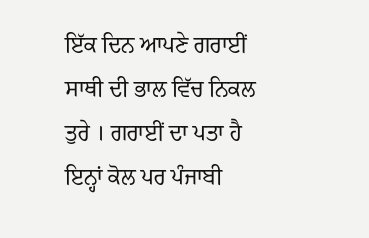ਇੱਕ ਦਿਨ ਆਪਣੇ ਗਰਾਈਂ ਸਾਥੀ ਦੀ ਭਾਲ ਵਿੱਚ ਨਿਕਲ ਤੁਰੇ । ਗਰਾਈਂ ਦਾ ਪਤਾ ਹੈ ਇਨ੍ਹਾਂ ਕੋਲ ਪਰ ਪੰਜਾਬੀ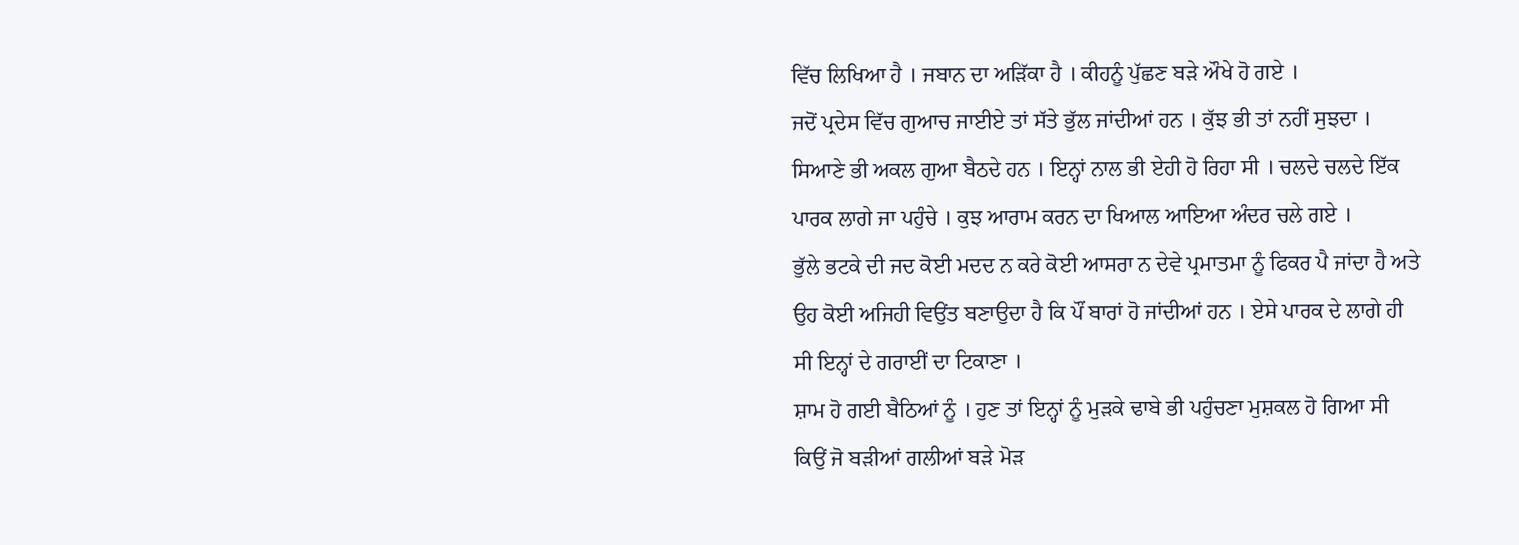ਵਿੱਚ ਲਿਖਿਆ ਹੈ । ਜਬਾਨ ਦਾ ਅੜਿੱਕਾ ਹੈ । ਕੀਹਨੂੰ ਪੁੱਛਣ ਬੜੇ ਔਖੇ ਹੋ ਗਏ ।
ਜਦੋਂ ਪ੍ਰਦੇਸ ਵਿੱਚ ਗੁਆਚ ਜਾਈਏ ਤਾਂ ਸੱਤੇ ਭੁੱਲ ਜਾਂਦੀਆਂ ਹਨ । ਕੁੱਝ ਭੀ ਤਾਂ ਨਹੀਂ ਸੁਝਦਾ । ਸਿਆਣੇ ਭੀ ਅਕਲ ਗੁਆ ਬੈਠਦੇ ਹਨ । ਇਨ੍ਹਾਂ ਨਾਲ ਭੀ ਏਹੀ ਹੋ ਰਿਹਾ ਸੀ । ਚਲਦੇ ਚਲਦੇ ਇੱਕ ਪਾਰਕ ਲਾਗੇ ਜਾ ਪਹੁੰਚੇ । ਕੁਝ ਆਰਾਮ ਕਰਨ ਦਾ ਖਿਆਲ ਆਇਆ ਅੰਦਰ ਚਲੇ ਗਏ ।
ਭੁੱਲੇ ਭਟਕੇ ਦੀ ਜਦ ਕੋਈ ਮਦਦ ਨ ਕਰੇ ਕੋਈ ਆਸਰਾ ਨ ਦੇਵੇ ਪ੍ਰਮਾਤਮਾ ਨੂੰ ਫਿਕਰ ਪੈ ਜਾਂਦਾ ਹੈ ਅਤੇ ਉਹ ਕੋਈ ਅਜਿਹੀ ਵਿਉਂਤ ਬਣਾਉਦਾ ਹੈ ਕਿ ਪੌਂ ਬਾਰਾਂ ਹੋ ਜਾਂਦੀਆਂ ਹਨ । ਏਸੇ ਪਾਰਕ ਦੇ ਲਾਗੇ ਹੀ ਸੀ ਇਨ੍ਹਾਂ ਦੇ ਗਰਾਈਂ ਦਾ ਟਿਕਾਣਾ ।
ਸ਼ਾਮ ਹੋ ਗਈ ਬੈਠਿਆਂ ਨੂੰ । ਹੁਣ ਤਾਂ ਇਨ੍ਹਾਂ ਨੂੰ ਮੁੜਕੇ ਢਾਬੇ ਭੀ ਪਹੁੰਚਣਾ ਮੁਸ਼ਕਲ ਹੋ ਗਿਆ ਸੀ ਕਿਉਂ ਜੋ ਬੜੀਆਂ ਗਲੀਆਂ ਬੜੇ ਮੋੜ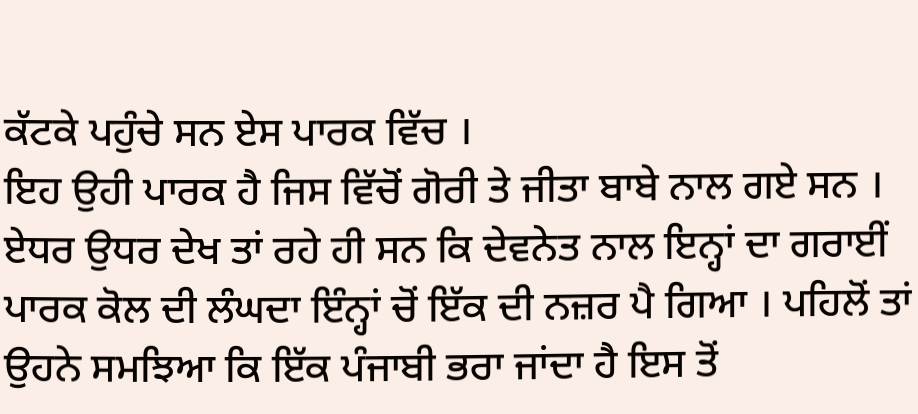ਕੱਟਕੇ ਪਹੁੰਚੇ ਸਨ ਏਸ ਪਾਰਕ ਵਿੱਚ ।
ਇਹ ਉਹੀ ਪਾਰਕ ਹੈ ਜਿਸ ਵਿੱਚੋਂ ਗੋਰੀ ਤੇ ਜੀਤਾ ਬਾਬੇ ਨਾਲ ਗਏ ਸਨ । ਏਧਰ ਉਧਰ ਦੇਖ ਤਾਂ ਰਹੇ ਹੀ ਸਨ ਕਿ ਦੇਵਨੇਤ ਨਾਲ ਇਨ੍ਹਾਂ ਦਾ ਗਰਾਈਂ ਪਾਰਕ ਕੋਲ ਦੀ ਲੰਘਦਾ ਇੰਨ੍ਹਾਂ ਚੋਂ ਇੱਕ ਦੀ ਨਜ਼ਰ ਪੈ ਗਿਆ । ਪਹਿਲੋਂ ਤਾਂ ਉਹਨੇ ਸਮਝਿਆ ਕਿ ਇੱਕ ਪੰਜਾਬੀ ਭਰਾ ਜਾਂਦਾ ਹੈ ਇਸ ਤੋਂ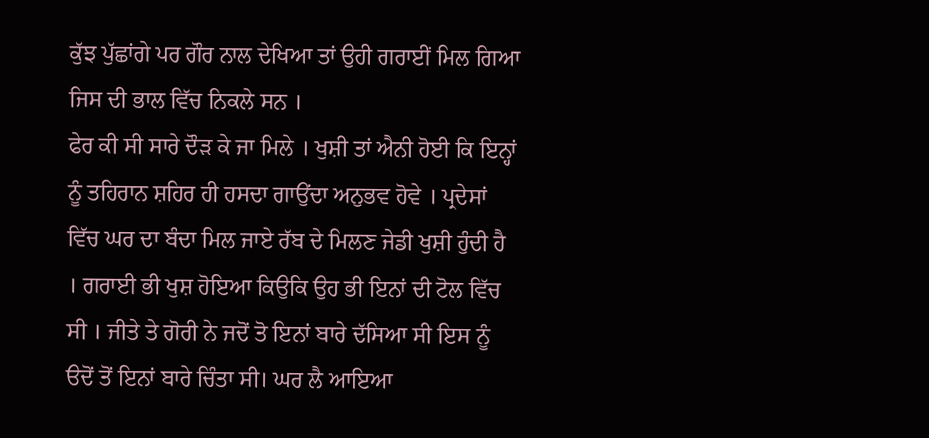ਕੁੱਝ ਪੁੱਛਾਂਗੇ ਪਰ ਗੌਰ ਨਾਲ ਦੇਖਿਆ ਤਾਂ ਉਹੀ ਗਰਾਈਂ ਮਿਲ ਗਿਆ ਜਿਸ ਦੀ ਭਾਲ ਵਿੱਚ ਨਿਕਲੇ ਸਨ ।
ਫੇਰ ਕੀ ਸੀ ਸਾਰੇ ਦੌੜ ਕੇ ਜਾ ਮਿਲੇ । ਖੁਸ਼ੀ ਤਾਂ ਐਨੀ ਹੋਈ ਕਿ ਇਨ੍ਹਾਂ ਨੂੰ ਤਹਿਰਾਨ ਸ਼ਹਿਰ ਹੀ ਹਸਦਾ ਗਾਉਂਦਾ ਅਨੁਭਵ ਹੋਵੇ । ਪ੍ਰਦੇਸਾਂ ਵਿੱਚ ਘਰ ਦਾ ਬੰਦਾ ਮਿਲ ਜਾਏ ਰੱਬ ਦੇ ਮਿਲਣ ਜੇਡੀ ਖੁਸ਼ੀ ਹੁੰਦੀ ਹੈ । ਗਰਾਈ ਭੀ ਖੁਸ਼ ਹੋਇਆ ਕਿਉਕਿ ਉਹ ਭੀ ਇਨਾਂ ਦੀ ਟੋਲ ਵਿੱਚ ਸੀ । ਜੀਤੇ ਤੇ ਗੋਰੀ ਨੇ ਜਦੋਂ ਤੋ ਇਨਾਂ ਬਾਰੇ ਦੱਸਿਆ ਸੀ ਇਸ ਨੂੰ ੳਦੋਂ ਤੋਂ ਇਨਾਂ ਬਾਰੇ ਚਿੰਤਾ ਸੀ। ਘਰ ਲੈ ਆਇਆ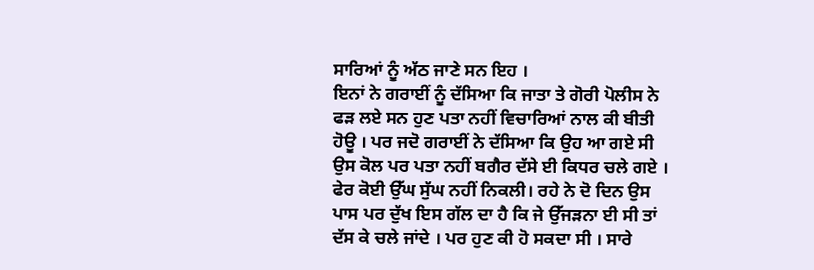ਸਾਰਿਆਂ ਨੂੰ ਅੱਠ ਜਾਣੇ ਸਨ ਇਹ ।
ਇਨਾਂ ਨੇ ਗਰਾਈਂ ਨੂੰ ਦੱਸਿਆ ਕਿ ਜਾਤਾ ਤੇ ਗੋਰੀ ਪੋਲੀਸ ਨੇ ਫੜ ਲਏ ਸਨ ਹੁਣ ਪਤਾ ਨਹੀਂ ਵਿਚਾਰਿਆਂ ਨਾਲ ਕੀ ਬੀਤੀ ਹੋਊ । ਪਰ ਜਦੋ ਗਰਾਈਂ ਨੇ ਦੱਸਿਆ ਕਿ ਉਹ ਆ ਗਏ ਸੀ ਉਸ ਕੋਲ ਪਰ ਪਤਾ ਨਹੀਂ ਬਗੈਰ ਦੱਸੇ ਈ ਕਿਧਰ ਚਲੇ ਗਏ । ਫੇਰ ਕੋਈ ਉੱਘ ਸੁੱਘ ਨਹੀਂ ਨਿਕਲੀ। ਰਹੇ ਨੇ ਦੋ ਦਿਨ ਉਸ ਪਾਸ ਪਰ ਦੁੱਖ ਇਸ ਗੱਲ ਦਾ ਹੈ ਕਿ ਜੇ ਉੱਜੜਨਾ ਈ ਸੀ ਤਾਂ ਦੱਸ ਕੇ ਚਲੇ ਜਾਂਦੇ । ਪਰ ਹੁਣ ਕੀ ਹੋ ਸਕਦਾ ਸੀ । ਸਾਰੇ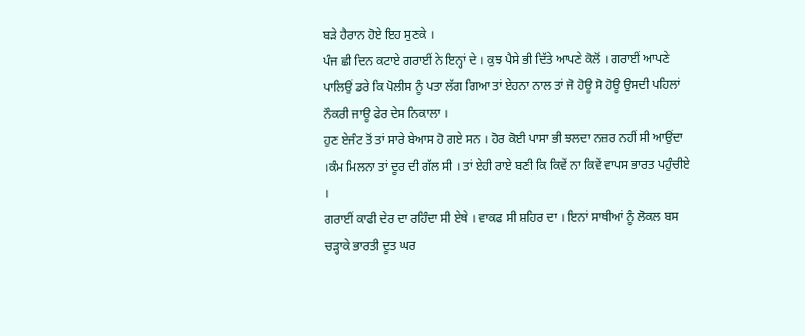ਬੜੇ ਹੈਰਾਨ ਹੋਏ ਇਹ ਸੁਣਕੇ ।
ਪੰਜ ਛੀ ਦਿਨ ਕਟਾਏ ਗਰਾਈਂ ਨੇ ਇਨ੍ਹਾਂ ਦੇ । ਕੁਝ ਪੈਸੇ ਭੀ ਦਿੱਤੇ ਆਪਣੇ ਕੋਲੋਂ । ਗਰਾਈਂ ਆਪਣੇ ਪਾਲਿਉਂ ਡਰੇ ਕਿ ਪੋਲੀਸ ਨੂੰ ਪਤਾ ਲੱਗ ਗਿਆ ਤਾਂ ਏਹਨਾ ਨਾਲ ਤਾਂ ਜੋ ਹੋਊ ਸੋ ਹੋਊ ਉਸਦੀ ਪਹਿਲਾਂ ਨੌਕਰੀ ਜਾਊ ਫੇਰ ਦੇਸ ਨਿਕਾਲਾ ।
ਹੁਣ ਏਜੰਟ ਤੋਂ ਤਾਂ ਸਾਰੇ ਬੇਆਸ ਹੋ ਗਏ ਸਨ । ਹੋਰ ਕੋਈ ਪਾਸਾ ਭੀ ਝਲਦਾ ਨਜ਼ਰ ਨਹੀਂ ਸੀ ਆਉਂਦਾ ।ਕੰਮ ਮਿਲਨਾ ਤਾਂ ਦੂਰ ਦੀ ਗੱਲ ਸੀ । ਤਾਂ ਏਹੀ ਰਾਏ ਬਣੀ ਕਿ ਕਿਵੇਂ ਨਾ ਕਿਵੇਂ ਵਾਪਸ ਭਾਰਤ ਪਹੁੰਚੀਏ ।
ਗਰਾਈਂ ਕਾਫੀ ਦੇਰ ਦਾ ਰਹਿੰਦਾ ਸੀ ਏਥੇ । ਵਾਕਫ ਸੀ ਸ਼ਹਿਰ ਦਾ । ਇਨਾਂ ਸਾਥੀਆਂ ਨੂੰ ਲੋਕਲ ਬਸ ਚੜ੍ਹਾਕੇ ਭਾਰਤੀ ਦੂਤ ਘਰ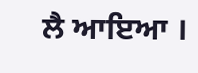ਲੈ ਆਇਆ ।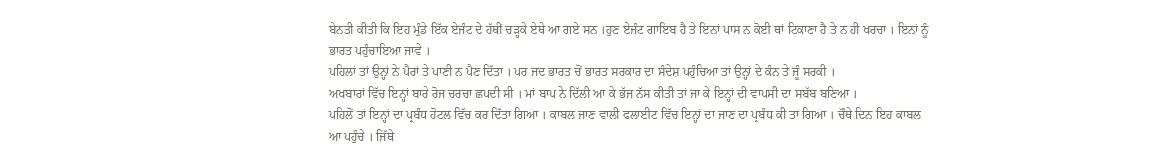ਬੇਨਤੀ ਕੀਤੀ ਕਿ ਇਹ ਮੁੰਡੇ ਇੱਕ ਏਜੰਟ ਦੇ ਹੱਥੀਂ ਚੜ੍ਹਕੇ ਏਥੇ ਆ ਗਏ ਸਨ ।ਹੁਣ ਏਜੰਟ ਗਾਇਬ ਹੈ ਤੇ ਇਨਾਂ ਪਾਸ ਨ ਕੋਈ ਥਾਂ ਟਿਕਾਣਾ ਹੈ ਤੇ ਨ ਹੀ ਖਰਚਾ । ਇਨਾਂ ਨੂੰ ਭਾਰਤ ਪਹੁੰਚਾਇਆ ਜਾਵੇ ।
ਪਹਿਲਾਂ ਤਾਂ ਉਨ੍ਹਾਂ ਨੇ ਪੈਰਾਂ ਤੇ ਪਾਣੀ ਨ ਪੈਣ ਦਿੱਤਾ । ਪਰ ਜਦ ਭਾਰਤ ਚੋਂ ਭਾਰਤ ਸਰਕਾਰ ਦਾ ਸੰਦੇਸ਼ ਪਹੁੰਚਿਆ ਤਾਂ ਉਨ੍ਹਾਂ ਦੇ ਕੰਨ ਤੇ ਜੂੰ ਸਰਕੀ ।
ਅਖਬਾਰਾਂ ਵਿੱਚ ਇਨ੍ਹਾਂ ਬਾਰੇ ਰੋਜ ਚਰਚਾ ਛਪਦੀ ਸੀ । ਮਾਂ ਬਾਪ ਨੇ ਦਿੱਲੀ ਆ ਕੇ ਭੱਜ ਨੱਸ ਕੀਤੀ ਤਾਂ ਜਾ ਕੇ ਇਨ੍ਹਾਂ ਦੀ ਵਾਪਸੀ ਦਾ ਸਬੱਬ ਬਣਿਆ ।
ਪਹਿਲੋਂ ਤਾਂ ਇਨ੍ਹਾਂ ਦਾ ਪ੍ਰਬੰਧ ਹੋਟਲ ਵਿੱਚ ਕਰ ਦਿੱਤਾ ਗਿਆ । ਕਾਬਲ ਜਾਣ ਵਾਲੀ ਫਲਾਈਟ ਵਿੱਚ ਇਨ੍ਹਾਂ ਦਾ ਜਾਣ ਦਾ ਪ੍ਰਬੰਧ ਕੀ ਤਾ ਗਿਆ । ਚੌਥੇ ਦਿਨ ਇਹ ਕਾਬਲ ਆ ਪਹੁੰਚੇ । ਜਿੱਥੇ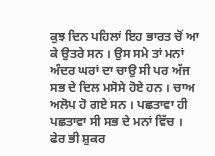ਕੁਝ ਦਿਨ ਪਹਿਲਾਂ ਇਹ ਭਾਰਤ ਚੋਂ ਆ ਕੇ ਉਤਰੇ ਸਨ । ਉਸ ਸਮੇ ਤਾਂ ਮਨਾਂ ਅੰਦਰ ਘਰਾਂ ਦਾ ਚਾਉ ਸੀ ਪਰ ਅੱਜ ਸਭ ਦੇ ਦਿਲ ਮਸੋਸੇ ਹੋਏ ਹਨ । ਚਾਅ ਅਲੋਪ ਹੋ ਗਏ ਸਨ । ਪਛਤਾਵਾ ਹੀ ਪਛਤਾਵਾ ਸੀ ਸਭ ਦੇ ਮਨਾਂ ਵਿੱਚ । ਫੇਰ ਭੀ ਸ਼ੁਕਰ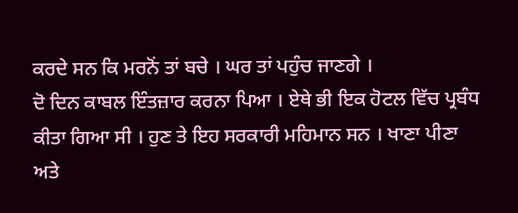ਕਰਦੇ ਸਨ ਕਿ ਮਰਨੋਂ ਤਾਂ ਬਚੇ । ਘਰ ਤਾਂ ਪਹੁੰਚ ਜਾਣਗੇ ।
ਦੋ ਦਿਨ ਕਾਬਲ ਇੰਤਜ਼ਾਰ ਕਰਨਾ ਪਿਆ । ਏਥੇ ਭੀ ਇਕ ਹੋਟਲ ਵਿੱਚ ਪ੍ਰਬੰਧ ਕੀਤਾ ਗਿਆ ਸੀ । ਹੁਣ ਤੇ ਇਹ ਸਰਕਾਰੀ ਮਹਿਮਾਨ ਸਨ । ਖਾਣਾ ਪੀਣਾ ਅਤੇ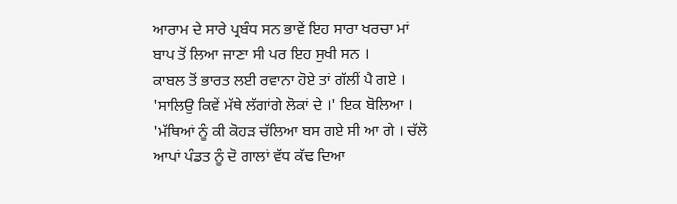ਆਰਾਮ ਦੇ ਸਾਰੇ ਪ੍ਰਬੰਧ ਸਨ ਭਾਵੇਂ ਇਹ ਸਾਰਾ ਖਰਚਾ ਮਾਂ ਬਾਪ ਤੋਂ ਲਿਆ ਜਾਣਾ ਸੀ ਪਰ ਇਹ ਸੁਖੀ ਸਨ ।
ਕਾਬਲ ਤੋਂ ਭਾਰਤ ਲਈ ਰਵਾਨਾ ਹੋਏ ਤਾਂ ਗੱਲੀਂ ਪੈ ਗਏ ।
'ਸਾਲਿਉ ਕਿਵੇਂ ਮੱਥੇ ਲੱਗਾਂਗੇ ਲੋਕਾਂ ਦੇ ।' ਇਕ ਬੋਲਿਆ ।
'ਮੱਥਿਆਂ ਨੂੰ ਕੀ ਕੋਹੜ ਚੱਲਿਆ ਬਸ ਗਏ ਸੀ ਆ ਗੇ । ਚੱਲੋ ਆਪਾਂ ਪੰਡਤ ਨੂੰ ਦੋ ਗਾਲਾਂ ਵੱਧ ਕੱਢ ਦਿਆ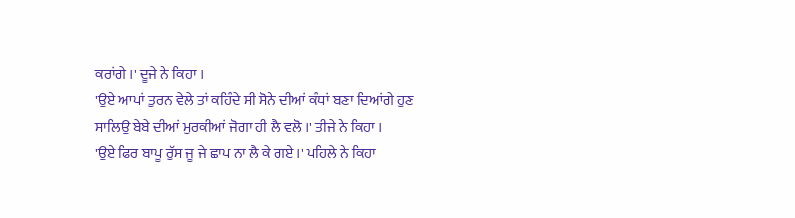ਕਰਾਂਗੇ ।' ਦੂਜੇ ਨੇ ਕਿਹਾ ।
'ਉਏ ਆਪਾਂ ਤੁਰਨ ਵੇਲੇ ਤਾਂ ਕਹਿੰਦੇ ਸੀ ਸੋਨੇ ਦੀਆਂ ਕੰਧਾਂ ਬਣਾ ਦਿਆਂਗੇ ਹੁਣ ਸਾਲਿਉ ਬੇਬੇ ਦੀਆਂ ਮੁਰਕੀਆਂ ਜੋਗਾ ਹੀ ਲੈ ਵਲੋ ।' ਤੀਜੇ ਨੇ ਕਿਹਾ ।
'ਉਏ ਫਿਰ ਬਾਪੂ ਰੁੱਸ ਜੂ ਜੇ ਛਾਪ ਨਾ ਲੈ ਕੇ ਗਏ ।' ਪਹਿਲੇ ਨੇ ਕਿਹਾ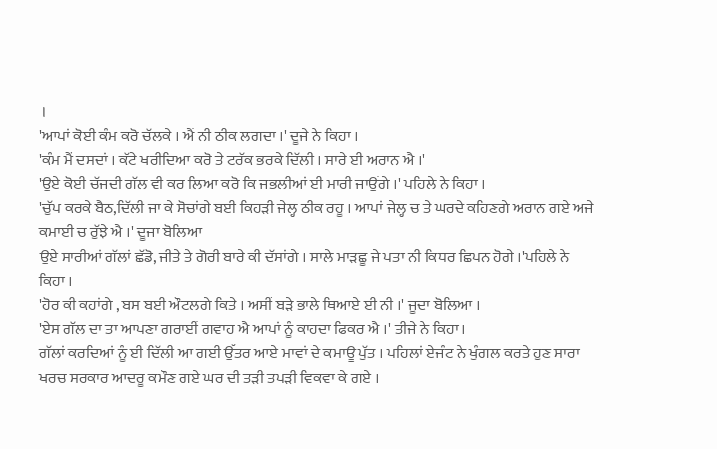।
'ਆਪਾਂ ਕੋਈ ਕੰਮ ਕਰੋ ਚੱਲਕੇ । ਐਂ ਨੀ ਠੀਕ ਲਗਦਾ ।' ਦੂਜੇ ਨੇ ਕਿਹਾ ।
'ਕੰਮ ਮੈਂ ਦਸਦਾਂ । ਕੱਟੇ ਖਰੀਦਿਆ ਕਰੋ ਤੇ ਟਰੱਕ ਭਰਕੇ ਦਿੱਲੀ । ਸਾਰੇ ਈ ਅਰਾਨ ਐ ।'
'ਉਏ ਕੋਈ ਚੱਜਦੀ ਗੱਲ ਵੀ ਕਰ ਲਿਆ ਕਰੋ ਕਿ ਜਭਲੀਆਂ ਈ ਮਾਰੀ ਜਾਉਂਗੇ ।' ਪਹਿਲੇ ਨੇ ਕਿਹਾ ।
'ਚੁੱਪ ਕਰਕੇ ਬੈਠ,ਦਿੱਲੀ ਜਾ ਕੇ ਸੋਚਾਂਗੇ ਬਈ ਕਿਹੜੀ ਜੇਲ੍ਹ ਠੀਕ ਰਹੂ । ਆਪਾਂ ਜੇਲ੍ਹ ਚ ਤੇ ਘਰਦੇ ਕਹਿਣਗੇ ਅਰਾਨ ਗਏ ਅਜੇ ਕਮਾਈ ਚ ਰੁੱਝੇ ਐ ।' ਦੂਜਾ ਬੋਲਿਆ
ਉਏ ਸਾਰੀਆਂ ਗੱਲਾਂ ਛੱਡੋ, ਜੀਤੇ ਤੇ ਗੋਰੀ ਬਾਰੇ ਕੀ ਦੱਸਾਂਗੇ । ਸਾਲੇ ਮਾੜਛੂ ਜੇ ਪਤਾ ਨੀ ਕਿਧਰ ਛਿਪਨ ਹੋਗੇ ।'ਪਹਿਲੇ ਨੇ ਕਿਹਾ ।
'ਹੋਰ ਕੀ ਕਹਾਂਗੇ , ਬਸ ਬਈ ਔਟਲਗੇ ਕਿਤੇ । ਅਸੀਂ ਬੜੇ ਭਾਲੇ ਥਿਆਏ ਈ ਨੀ ।' ਜੂਦਾ ਬੋਲਿਆ ।
'ਏਸ ਗੱਲ ਦਾ ਤਾ ਆਪਣਾ ਗਰਾਈਂ ਗਵਾਹ ਐ ਆਪਾਂ ਨੂੰ ਕਾਹਦਾ ਫਿਕਰ ਐ ।' ਤੀਜੇ ਨੇ ਕਿਹਾ।
ਗੱਲਾਂ ਕਰਦਿਆਂ ਨੂੰ ਈ ਦਿੱਲੀ ਆ ਗਈ ਉੱਤਰ ਆਏ ਮਾਵਾਂ ਦੇ ਕਮਾਊ ਪੁੱਤ । ਪਹਿਲਾਂ ਏਜੰਟ ਨੇ ਖੁੰਗਲ ਕਰਤੇ ਹੁਣ ਸਾਰਾ ਖਰਚ ਸਰਕਾਰ ਆਦਰੂ ਕਮੌਣ ਗਏ ਘਰ ਦੀ ਤੜੀ ਤਪੜੀ ਵਿਕਵਾ ਕੇ ਗਏ ।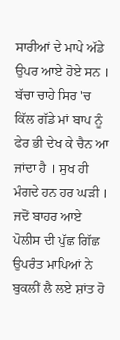ਸਾਰੀਆਂ ਦੇ ਮਾਪੇ ਅੱਡੇ ਉਪਰ ਆਏ ਹੋਏ ਸਨ । ਬੱਚਾ ਚਾਹੇ ਸਿਰ 'ਚ ਕਿੱਲ ਗੱਡੇ ਮਾਂ ਬਾਪ ਨੂੰ ਫੇਰ ਭੀ ਦੇਖ ਕੇ ਚੈਨ ਆ ਜਾਂਦਾ ਹੈ । ਸੁਖ ਹੀ ਮੰਗਦੇ ਹਨ ਹਰ ਘੜੀ ।
ਜਦੋਂ ਬਾਹਰ ਆਏ ਪੋਲੀਸ ਦੀ ਪੁੱਛ ਗਿੱਛ ਉਪਰੰਤ ਮਾਪਿਆਂ ਨੇ ਬੁਕਲੀਂ ਲੈ ਲਏ ਸ਼ਾਂਤ ਹੋ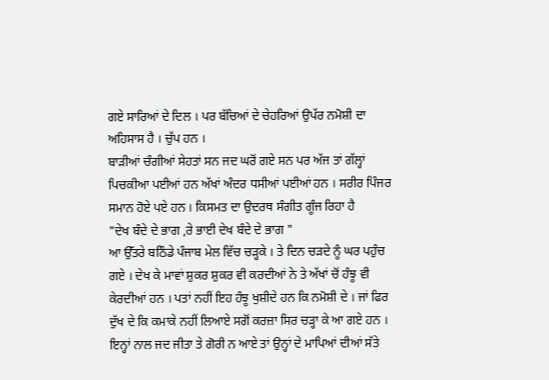ਗਏ ਸਾਰਿਆਂ ਦੇ ਦਿਲ । ਪਰ ਬੱਚਿਆਂ ਦੇ ਚੇਹਰਿਆਂ ਉਪੱਰ ਨਮੋਸ਼ੀ ਦਾ ਅਹਿਸਾਸ ਹੈ । ਚੁੱਪ ਹਨ ।
ਬਾੜੀਆਂ ਚੰਗੀਆਂ ਸੇਹਤਾਂ ਸਨ ਜਦ ਘਰੋਂ ਗਏ ਸਨ ਪਰ ਅੱਜ ਤਾਂ ਗੱਲ੍ਹਾਂ ਪਿਚਕੀਆ ਪਈਆਂ ਹਨ ਅੱਖਾਂ ਅੰਦਰ ਧਸੀਆਂ ਪਈਆਂ ਹਨ । ਸਰੀਰ ਪਿੰਜਰ ਸਮਾਨ ਹੋਏ ਪਏ ਹਨ । ਕਿਸਮਤ ਦਾ ਉਦਰਥ ਸੰਗੀਤ ਗੂੰਜ ਰਿਹਾ ਹੈ
"ਦੇਖ ਬੰਦੇ ਦੇ ਭਾਗ ,ਰੇ ਭਾਈ ਦੇਖ ਬੰਦੇ ਦੇ ਭਾਗ "
ਆ ਉੱਤਰੇ ਬਠਿੰਡੇ ਪੰਜਾਬ ਮੇਲ ਵਿੱਚ ਚੜ੍ਹਕੇ । ਤੇ ਦਿਨ ਚੜਦੇ ਨੂੰ ਘਰ ਪਹੁੰਚ ਗਏ । ਦੇਖ ਕੇ ਮਾਵਾਂ ਸ਼ੁਕਰ ਸ਼ੁਕਰ ਵੀ ਕਰਦੀਆਂ ਨੇ ਤੇ ਅੱਖਾਂ ਚੋਂ ਹੰਝੂ ਵੀ ਕੇਰਦੀਆਂ ਹਨ । ਪਤਾਂ ਨਹੀਂ ਇਹ ਹੰਝੂ ਖੁਸ਼ੀਦੇ ਹਨ ਕਿ ਨਮੋਸ਼ੀ ਦੇ । ਜਾਂ ਫਿਰ ਦੁੱਖ ਦੇ ਕਿ ਕਮਾਕੇ ਨਹੀਂ ਲਿਆਏ ਸਗੋਂ ਕਰਜ਼ਾ ਸਿਰ ਚੜ੍ਹਾ ਕੇ ਆ ਗਏ ਹਨ ।
ਇਨ੍ਹਾਂ ਨਾਲ ਜਦ ਜੀਤਾ ਤੇ ਗੋਰੀ ਨ ਆਏ ਤਾਂ ਉਨ੍ਹਾਂ ਦੇ ਮਾਪਿਆਂ ਦੀਆਂ ਸੱਤੇ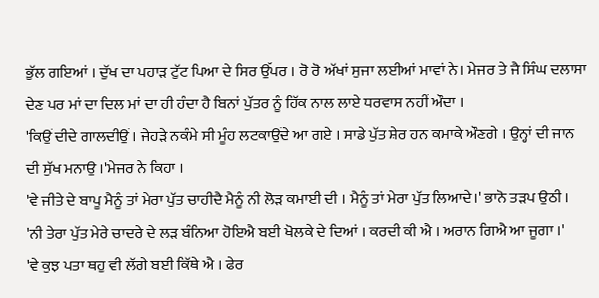ਭੁੱਲ ਗਇਆਂ । ਦੁੱਖ ਦਾ ਪਹਾੜ ਟੁੱਟ ਪਿਆ ਦੇ ਸਿਰ ਉੱਪਰ । ਰੋ ਰੋ ਅੱਖਾਂ ਸੁਜਾ ਲਈਆਂ ਮਾਵਾਂ ਨੇ। ਮੇਜਰ ਤੇ ਜੈ ਸਿੰਘ ਦਲਾਸਾ ਦੇਣ ਪਰ ਮਾਂ ਦਾ ਦਿਲ ਮਾਂ ਦਾ ਹੀ ਹੰਦਾ ਹੈ ਬਿਨਾਂ ਪੁੱਤਰ ਨੂੰ ਹਿੱਕ ਨਾਲ ਲਾਏ ਧਰਵਾਸ ਨਹੀਂ ਔਦਾ ।
'ਕਿਉਂ ਦੀਦੇ ਗਾਲਦੀਉਂ । ਜੇਹੜੇ ਨਕੰਮੇ ਸੀ ਮੂੰਹ ਲਟਕਾਉਂਦੇ ਆ ਗਏ । ਸਾਡੇ ਪੁੱਤ ਸ਼ੇਰ ਹਨ ਕਮਾਕੇ ਔਣਗੇ । ਉਨ੍ਹਾਂ ਦੀ ਜਾਨ ਦੀ ਸੁੱਖ ਮਨਾਉ ।'ਮੇਜਰ ਨੇ ਕਿਹਾ ।
'ਵੇ ਜੀਤੇ ਦੇ ਬਾਪੂ ਮੈਨੂੰ ਤਾਂ ਮੇਰਾ ਪੁੱਤ ਚਾਹੀਦੈ ਮੈਨੂੰ ਨੀ ਲੋੜ ਕਮਾਈ ਦੀ । ਮੈਨੂੰ ਤਾਂ ਮੇਰਾ ਪੁੱਤ ਲਿਆਦੇ।' ਭਾਨੋ ਤੜਪ ਉਠੀ ।
'ਨੀ ਤੇਰਾ ਪੁੱਤ ਮੇਰੇ ਚਾਦਰੇ ਦੇ ਲੜ ਬੰਨਿਆ ਹੋਇਐ ਬਈ ਖੋਲਕੇ ਦੇ ਦਿਆਂ । ਕਰਦੀ ਕੀ ਐ । ਅਰਾਨ ਗਿਐ ਆ ਜੂਗਾ ।'
'ਵੇ ਕੁਝ ਪਤਾ ਥਹੁ ਵੀ ਲੱਗੇ ਬਈ ਕਿੱਥੇ ਐ । ਫੇਰ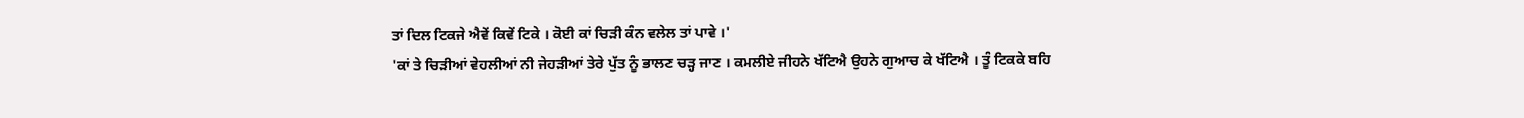ਤਾਂ ਦਿਲ ਟਿਕਜੇ ਐਵੇਂ ਕਿਵੇਂ ਟਿਕੇ । ਕੋਈ ਕਾਂ ਚਿੜੀ ਕੰਨ ਵਲੇਲ ਤਾਂ ਪਾਵੇ ।'
'ਕਾਂ ਤੇ ਚਿੜੀਆਂ ਵੇਹਲੀਆਂ ਨੀ ਜੇਹੜੀਆਂ ਤੇਰੇ ਪੁੱਤ ਨੂੰ ਭਾਲਣ ਚੜ੍ਹ ਜਾਣ । ਕਮਲੀਏ ਜੀਹਨੇ ਖੱਟਿਐ ਉਹਨੇ ਗੁਆਚ ਕੇ ਖੱਟਿਐ । ਤੂੰ ਟਿਕਕੇ ਬਹਿ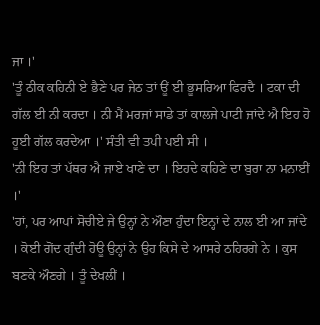ਜਾ ।'
'ਤੂੰ ਠੀਕ ਕਹਿਨੀ ਏ ਭੈਣੇ ਪਰ ਜੇਠ ਤਾਂ ਊਂ ਈ ਭੂਸਰਿਆ ਫਿਰਦੈ । ਟਕਾ ਦੀ ਗੱਲ ਈ ਨੀ ਕਰਦਾ । ਨੀ ਮੈਂ ਮਰਜਾਂ ਸਾਡੇ ਤਾਂ ਕਾਲਜੇ ਪਾਟੀ ਜਾਂਦੇ ਐ ਇਹ ਹੋ ਹੂਈ ਗੱਲ ਕਰਦੇਆ ।' ਸੰਤੀ ਵੀ ਤਪੀ ਪਈ ਸੀ ।
'ਨੀ ਇਹ ਤਾਂ ਪੱਥਰ ਐ ਜਾਏ ਖਾਣੇ ਦਾ । ਇਹਦੇ ਕਹਿਣੇ ਦਾ ਬੁਰਾ ਨਾ ਮਨਾਈਂ ।'
'ਹਾਂ, ਪਰ ਆਪਾਂ ਸੋਚੀਏ ਜੇ ਉਨ੍ਹਾਂ ਨੇ ਔਣਾ ਹੁੰਦਾ ਇਨ੍ਹਾਂ ਦੇ ਨਾਲ ਈ ਆ ਜਾਂਦੇ । ਕੋਈ ਗੋਂਦ ਗੁੰਦੀ ਹੋਊ ਉਨ੍ਹਾਂ ਨੇ ਉਹ ਕਿਸੇ ਦੇ ਆਸਰੇ ਠਹਿਰਗੇ ਨੇ । ਕੁਸ ਬਣਕੇ ਔਣਗੇ । ਤੂੰ ਦੇਖਲੀਂ ।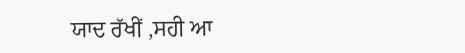ਯਾਦ ਰੱਖੀਂ ,ਸਹੀ ਆ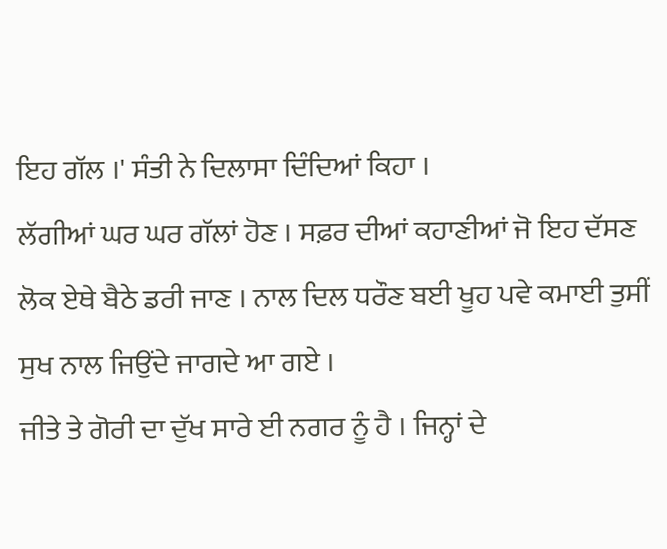ਇਹ ਗੱਲ ।' ਸੰਤੀ ਨੇ ਦਿਲਾਸਾ ਦਿੰਦਿਆਂ ਕਿਹਾ ।
ਲੱਗੀਆਂ ਘਰ ਘਰ ਗੱਲਾਂ ਹੋਣ । ਸਫ਼ਰ ਦੀਆਂ ਕਹਾਣੀਆਂ ਜੋ ਇਹ ਦੱਸਣ ਲੋਕ ਏਥੇ ਬੈਠੇ ਡਰੀ ਜਾਣ । ਨਾਲ ਦਿਲ ਧਰੌਣ ਬਈ ਖੂਹ ਪਵੇ ਕਮਾਈ ਤੁਸੀਂ ਸੁਖ ਨਾਲ ਜਿਉਂਦੇ ਜਾਗਦੇ ਆ ਗਏ ।
ਜੀਤੇ ਤੇ ਗੋਰੀ ਦਾ ਦੁੱਖ ਸਾਰੇ ਈ ਨਗਰ ਨੂੰ ਹੈ । ਜਿਨ੍ਹਾਂ ਦੇ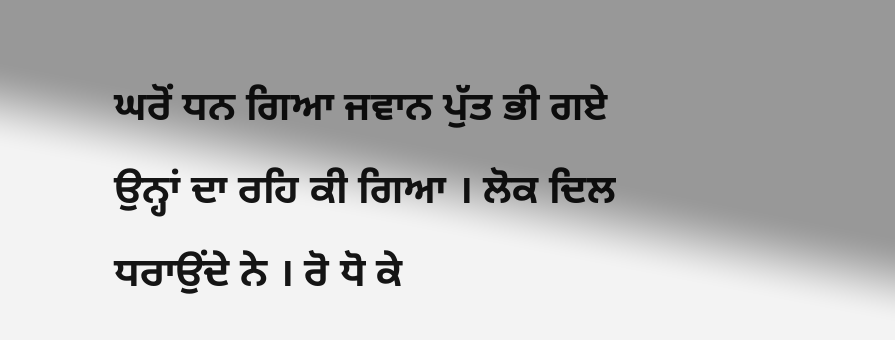ਘਰੋਂ ਧਨ ਗਿਆ ਜਵਾਨ ਪੁੱਤ ਭੀ ਗਏ ਉਨ੍ਹਾਂ ਦਾ ਰਹਿ ਕੀ ਗਿਆ । ਲੋਕ ਦਿਲ ਧਰਾਉਂਦੇ ਨੇ । ਰੋ ਧੋ ਕੇ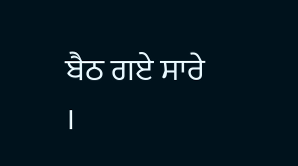ਬੈਠ ਗਏ ਸਾਰੇ ।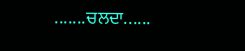.......ਚਲਦਾ......